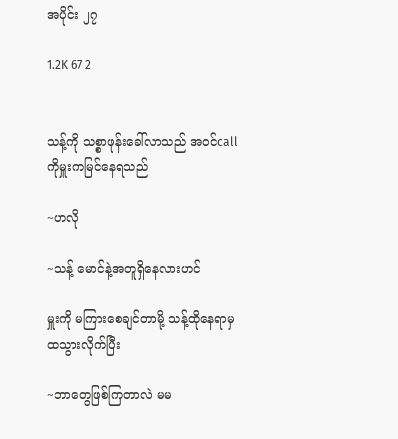အပိုင်း ၂၇

1.2K 67 2


သန့်ကို သစ္စာဖုန်းခေါ်လာသည် အဝင်call ကိုမှူးကမြင်နေရသည်

~ဟလို

~သန့် မောင်နဲ့အတူရှိနေလားဟင်

မှူးကို မကြားစေချင်တာမို့ သန့်ထိုနေရာမှ ထသွားလိုက်ပြီး

~ဘာတွေဖြစ်ကြတာလဲ မမ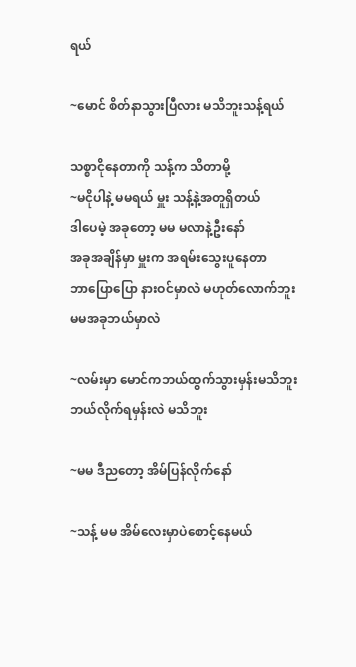ရယ်

~မောင် စိတ်နာသွားပြီလား မသိဘူးသန့်ရယ်

သစ္စာငိုနေတာကို သန့်က သိတာမို့
~မငိုပါနဲ့ မမရယ် မှူး သန့်နဲ့အတူရှိတယ်
ဒါပေမဲ့ အခုတော့ မမ မလာနဲ့ဦးနော်
အခုအချိန်မှာ မှူးက အရမ်းသွေးပူနေတာ
ဘာပြောပြော နားဝင်မှာလဲ မဟုတ်လောက်ဘူး
မမအခုဘယ်မှာလဲ

~လမ်းမှာ မောင်ကဘယ်ထွက်သွားမှန်းမသိဘူး
ဘယ်လိုက်ရမှန်းလဲ မသိဘူး

~မမ ဒီညတော့ အိမ်ပြန်လိုက်နော်

~သန့် မမ အိမ်လေးမှာပဲစောင့်နေမယ်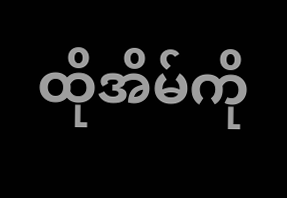ထိုအိမ်ကို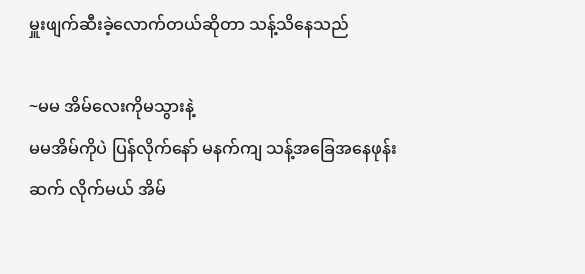မှူးဖျက်ဆီးခဲ့လောက်တယ်ဆိုတာ သန့်သိနေသည်

~မမ အိမ်လေးကိုမသွားနဲ့
မမအိမ်ကိုပဲ ပြန်လိုက်နော် မနက်ကျ သန့်အခြေအနေဖုန်းဆက် လိုက်မယ် အိမ်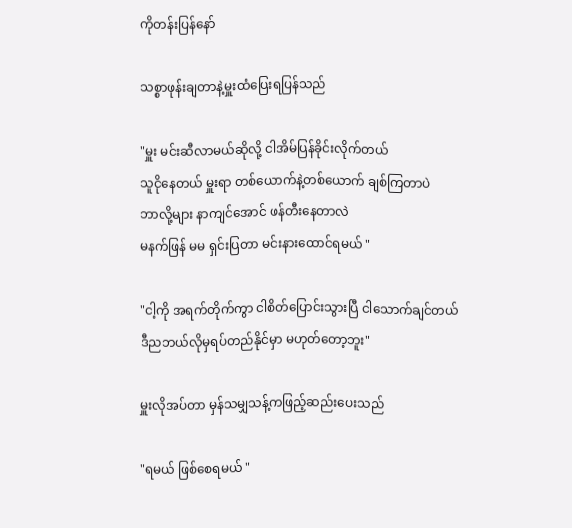ကိုတန်းပြန်နော်

သစ္စာဖုန်းချတာနဲ့မှူးထံပြေးရပြန်သည်

"မှူး မင်းဆီလာမယ်ဆိုလို့ ငါအိမ်ပြန်ခိုင်းလိုက်တယ်
သူငိုနေတယ် မှူးရာ တစ်ယောက်နဲ့တစ်ယောက် ချစ်ကြတာပဲ
ဘာလို့များ နာကျင်အောင် ဖန်တီးနေတာလဲ
မနက်ဖြန် မမ ရှင်းပြတာ မင်းနားထောင်ရမယ် "

"ငါ့ကို အရက်တိုက်ကွာ ငါစိတ်ပြောင်းသွားပြီ ငါသောက်ချင်တယ် ဒီညဘယ်လိုမှရပ်တည်နိုင်မှာ မဟုတ်တော့ဘူး"

မှူးလိုအပ်တာ မှန်သမျှသန့်ကဖြည့်ဆည်းပေးသည်

"ရမယ် ဖြစ်စေရမယ် "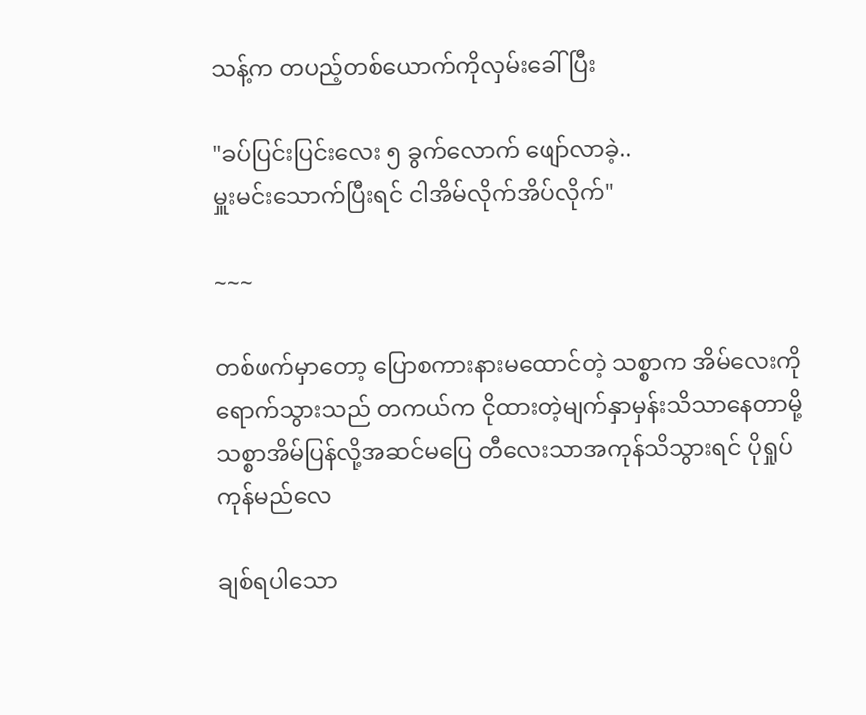သန့်က တပည့်တစ်ယောက်ကိုလှမ်းခေါ်ပြီး

"ခပ်ပြင်းပြင်းလေး ၅ ခွက်လောက် ဖျော်လာခဲ့..
မှူးမင်းသောက်ပြီးရင် ငါအိမ်လိုက်အိပ်လိုက်"

~~~

တစ်ဖက်မှာတော့ ပြောစကားနားမထောင်တဲ့ သစ္စာက အိမ်လေးကိုရောက်သွားသည် တကယ်က ငိုထားတဲ့မျက်နှာမှန်းသိသာနေတာမို့ သစ္စာအိမ်ပြန်လို့အဆင်မပြေ တီလေးသာအကုန်သိသွားရင် ပိုရှုပ်ကုန်မည်လေ

ချစ်ရပါသော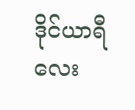ဒိုင်ယာရီလေး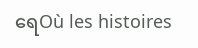ရေOù les histoires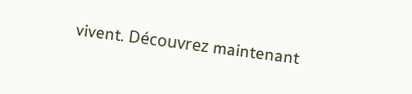vivent. Découvrez maintenant